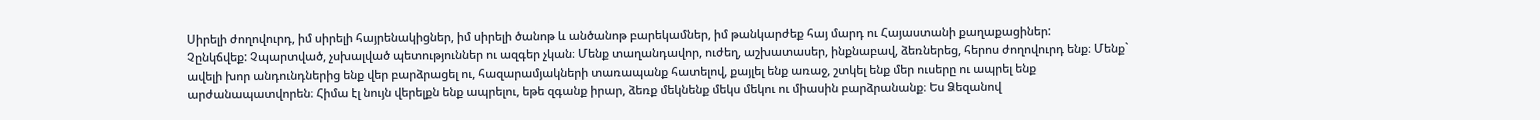Սիրելի ժողովուրդ, իմ սիրելի հայրենակիցներ, իմ սիրելի ծանոթ և անծանոթ բարեկամներ, իմ թանկարժեք հայ մարդ ու Հայաստանի քաղաքացիներ:
Չընկճվեք: Չպարտված, չսխալված պետություններ ու ազգեր չկան։ Մենք տաղանդավոր, ուժեղ, աշխատասեր, ինքնաբավ, ձեռներեց, հերոս ժողովուրդ ենք։ Մենք` ավելի խոր անդունդներից ենք վեր բարձրացել ու, հազարամյակների տառապանք հատելով, քայլել ենք առաջ, շտկել ենք մեր ուսերը ու ապրել ենք արժանապատվորեն։ Հիմա էլ նույն վերելքն ենք ապրելու, եթե զգանք իրար, ձեռք մեկնենք մեկս մեկու ու միասին բարձրանանք։ Ես Ձեզանով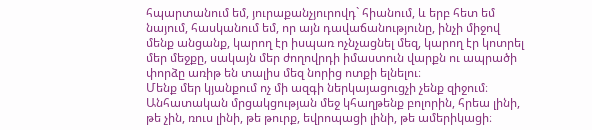հպարտանում եմ, յուրաքանչյուրովդ` հիանում, և երբ հետ եմ նայում, հասկանում եմ, որ այն դավաճանությունը, ինչի միջով մենք անցանք, կարող էր իսպառ ոչնչացնել մեզ, կարող էր կոտրել մեր մեջքը, սակայն մեր ժողովրդի իմաստուն վարքն ու ապրածի փորձը առիթ են տալիս մեզ նորից ոտքի ելնելու։
Մենք մեր կյանքում ոչ մի ազգի ներկայացուցչի չենք զիջում։ Անհատական մրցակցության մեջ կհաղթենք բոլորին, հրեա լինի, թե չին, ռուս լինի, թե թուրք, եվրոպացի լինի, թե ամերիկացի։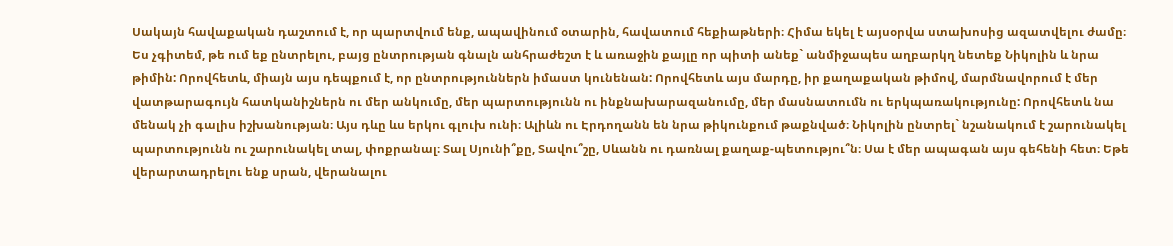Սակայն հավաքական դաշտում է, որ պարտվում ենք, ապավինում օտարին, հավատում հեքիաթների։ Հիմա եկել է այսօրվա ստախոսից ազատվելու ժամը։ Ես չգիտեմ, թե ում եք ընտրելու, բայց ընտրության գնալն անհրաժեշտ է և առաջին քայլը որ պիտի անեք` անմիջապես աղբարկղ նետեք Նիկոլին և նրա թիմին: Որովհետև, միայն այս դեպքում է, որ ընտրություններն իմաստ կունենան: Որովհետև այս մարդը, իր քաղաքական թիմով, մարմնավորում է մեր վատթարագույն հատկանիշներն ու մեր անկումը, մեր պարտությունն ու ինքնախարազանումը, մեր մասնատումն ու երկպառակությունը: Որովհետև նա մենակ չի գալիս իշխանության։ Այս դևը ևս երկու գլուխ ունի։ Ալիևն ու Էրդողանն են նրա թիկունքում թաքնված։ Նիկոլին ընտրել` նշանակում է շարունակել պարտությունն ու շարունակել տալ, փոքրանալ։ Տալ Սյունի՞քը, Տավու՞շը, Սևանն ու դառնալ քաղաք-պետությու՞ն։ Սա է մեր ապագան այս գեհենի հետ։ Եթե վերարտադրելու ենք սրան, վերանալու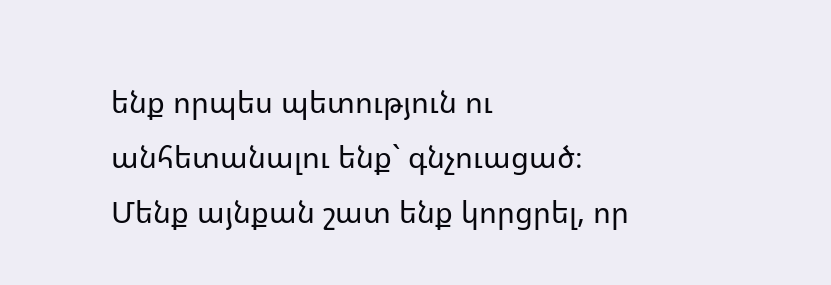ենք որպես պետություն ու անհետանալու ենք` գնչուացած։ Մենք այնքան շատ ենք կորցրել, որ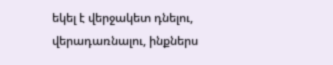եկել է վերջակետ դնելու, վերադառնալու, ինքներս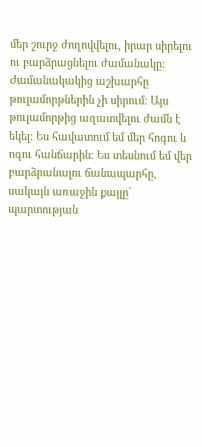մեր շուրջ ժողովվելու, իրար սիրելու ու բարձրացնելու ժամանակը։ Ժամանակակից աշխարհը թուլամորթներին չի սիրում։ Այս թուլամորթից ազատվելու ժամն է եկել։ Ես հավատում եմ մեր հոգու և ոգու հանճարին։ Ես տեսնում եմ վեր բարձրանալու ճանապարհը, սակայն առաջին քայլը` պարտության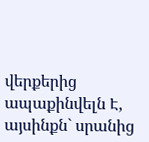վերքերից ապաքինվելն Է, այսինքն` սրանից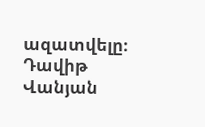ազատվելը։
Դավիթ Վանյան